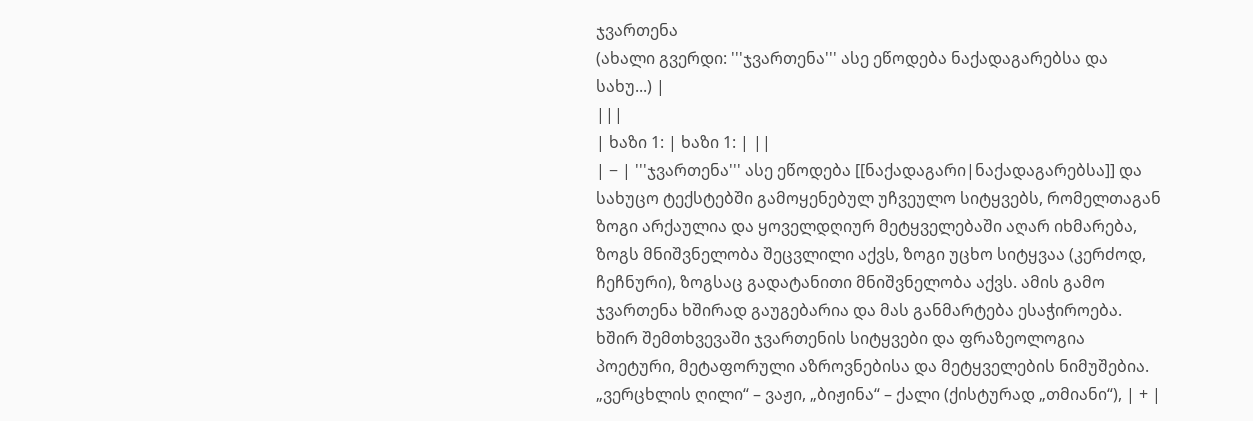ჯვართენა
(ახალი გვერდი: '''ჯვართენა''' ასე ეწოდება ნაქადაგარებსა და სახუ...) |
|||
| ხაზი 1: | ხაზი 1: | ||
| − | '''ჯვართენა''' ასე ეწოდება [[ნაქადაგარი|ნაქადაგარებსა]] და სახუცო ტექსტებში გამოყენებულ უჩვეულო სიტყვებს, რომელთაგან ზოგი არქაულია და ყოველდღიურ მეტყველებაში აღარ იხმარება, ზოგს მნიშვნელობა შეცვლილი აქვს, ზოგი უცხო სიტყვაა (კერძოდ, ჩეჩნური), ზოგსაც გადატანითი მნიშვნელობა აქვს. ამის გამო ჯვართენა ხშირად გაუგებარია და მას განმარტება ესაჭიროება. ხშირ შემთხვევაში ჯვართენის სიტყვები და ფრაზეოლოგია პოეტური, მეტაფორული აზროვნებისა და მეტყველების ნიმუშებია. „ვერცხლის ღილი“ – ვაჟი, „ბიჟინა“ – ქალი (ქისტურად „თმიანი“), | + |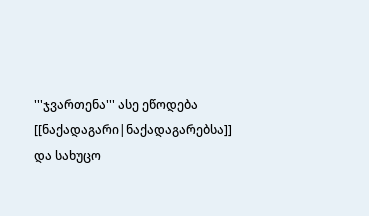'''ჯვართენა''' ასე ეწოდება [[ნაქადაგარი|ნაქადაგარებსა]] და სახუცო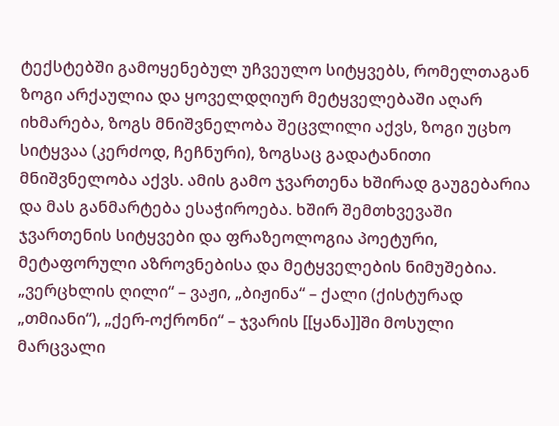ტექსტებში გამოყენებულ უჩვეულო სიტყვებს, რომელთაგან ზოგი არქაულია და ყოველდღიურ მეტყველებაში აღარ იხმარება, ზოგს მნიშვნელობა შეცვლილი აქვს, ზოგი უცხო სიტყვაა (კერძოდ, ჩეჩნური), ზოგსაც გადატანითი მნიშვნელობა აქვს. ამის გამო ჯვართენა ხშირად გაუგებარია და მას განმარტება ესაჭიროება. ხშირ შემთხვევაში ჯვართენის სიტყვები და ფრაზეოლოგია პოეტური, მეტაფორული აზროვნებისა და მეტყველების ნიმუშებია. „ვერცხლის ღილი“ – ვაჟი, „ბიჟინა“ – ქალი (ქისტურად „თმიანი“), „ქერ-ოქრონი“ – ჯვარის [[ყანა]]ში მოსული მარცვალი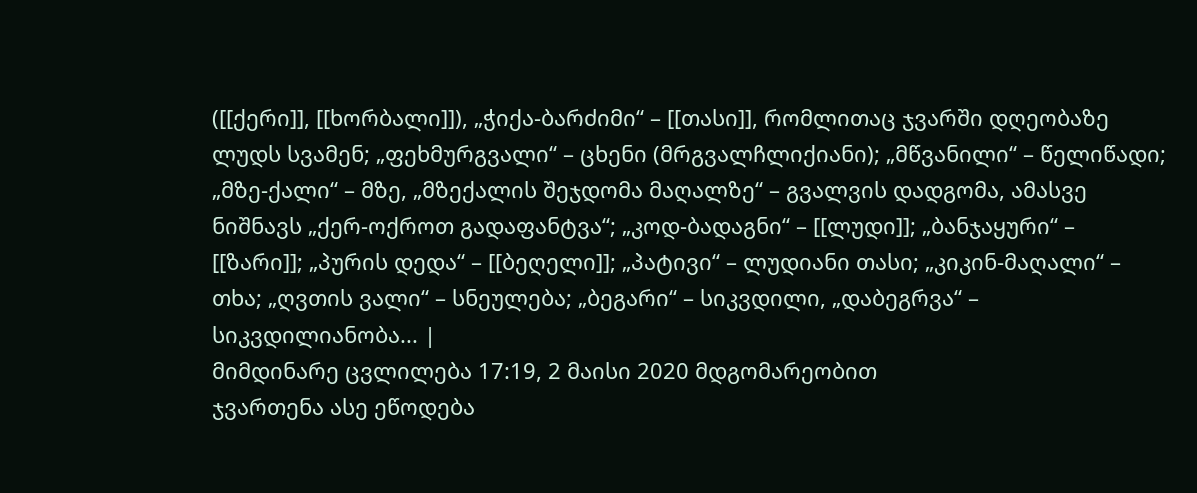([[ქერი]], [[ხორბალი]]), „ჭიქა-ბარძიმი“ – [[თასი]], რომლითაც ჯვარში დღეობაზე ლუდს სვამენ; „ფეხმურგვალი“ – ცხენი (მრგვალჩლიქიანი); „მწვანილი“ – წელიწადი; „მზე-ქალი“ – მზე, „მზექალის შეჯდომა მაღალზე“ – გვალვის დადგომა, ამასვე ნიშნავს „ქერ-ოქროთ გადაფანტვა“; „კოდ-ბადაგნი“ – [[ლუდი]]; „ბანჯაყური“ – [[ზარი]]; „პურის დედა“ – [[ბეღელი]]; „პატივი“ – ლუდიანი თასი; „კიკინ-მაღალი“ – თხა; „ღვთის ვალი“ – სნეულება; „ბეგარი“ – სიკვდილი, „დაბეგრვა“ – სიკვდილიანობა... |
მიმდინარე ცვლილება 17:19, 2 მაისი 2020 მდგომარეობით
ჯვართენა ასე ეწოდება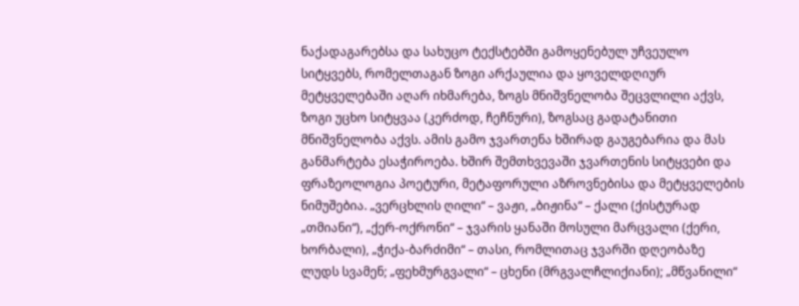ნაქადაგარებსა და სახუცო ტექსტებში გამოყენებულ უჩვეულო სიტყვებს, რომელთაგან ზოგი არქაულია და ყოველდღიურ მეტყველებაში აღარ იხმარება, ზოგს მნიშვნელობა შეცვლილი აქვს, ზოგი უცხო სიტყვაა (კერძოდ, ჩეჩნური), ზოგსაც გადატანითი მნიშვნელობა აქვს. ამის გამო ჯვართენა ხშირად გაუგებარია და მას განმარტება ესაჭიროება. ხშირ შემთხვევაში ჯვართენის სიტყვები და ფრაზეოლოგია პოეტური, მეტაფორული აზროვნებისა და მეტყველების ნიმუშებია. „ვერცხლის ღილი“ – ვაჟი, „ბიჟინა“ – ქალი (ქისტურად „თმიანი“), „ქერ-ოქრონი“ – ჯვარის ყანაში მოსული მარცვალი (ქერი, ხორბალი), „ჭიქა-ბარძიმი“ – თასი, რომლითაც ჯვარში დღეობაზე ლუდს სვამენ; „ფეხმურგვალი“ – ცხენი (მრგვალჩლიქიანი); „მწვანილი“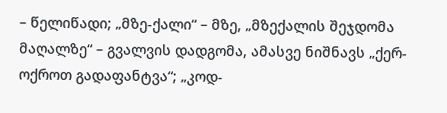– წელიწადი; „მზე-ქალი“ – მზე, „მზექალის შეჯდომა მაღალზე“ – გვალვის დადგომა, ამასვე ნიშნავს „ქერ-ოქროთ გადაფანტვა“; „კოდ-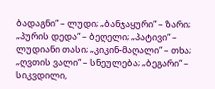ბადაგნი“ – ლუდი; „ბანჯაყური“ – ზარი; „პურის დედა“ – ბეღელი; „პატივი“ – ლუდიანი თასი; „კიკინ-მაღალი“ – თხა; „ღვთის ვალი“ – სნეულება; „ბეგარი“ – სიკვდილი,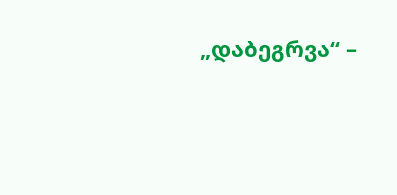„დაბეგრვა“ –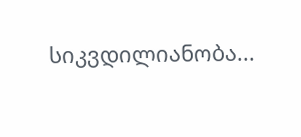სიკვდილიანობა...